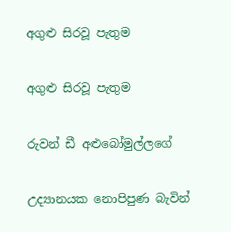අගුළු සිරවූ පැතුම

අගුළු සිරවූ පැතුම

රුවන් ඩී අළුබෝමුල්ලගේ

උද්‍යානයක නොපිපුණ බැවින්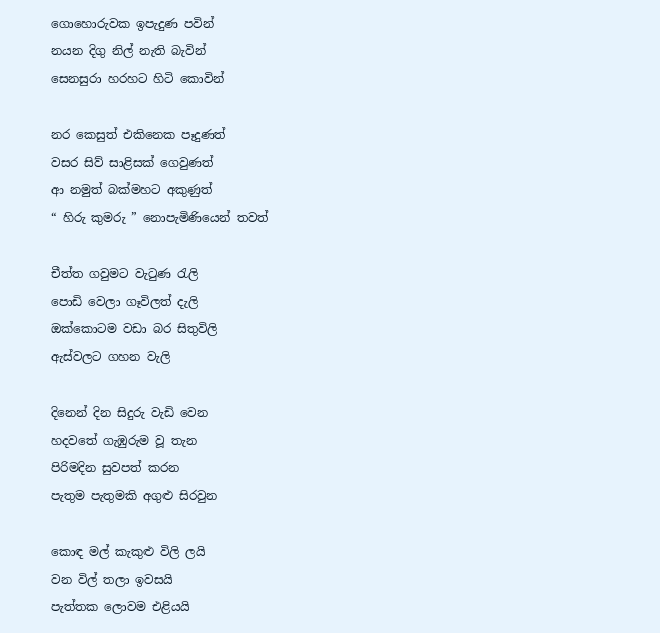ගොහොරුවක ඉපැදුණ පවින්
නයන දිගු නිල් නැති බැවින්
සෙනසුරා හරහට හිටි කොවින්

නර කෙසුත් එකිනෙක පෑදුණත්
වසර සිව් සාළිසක් ගෙවුණත්
ආ නමුත් බක්මහට අකුණුත්
“ හිරු කුමරු ” නොපැමිණියෙන් තවත්

චීත්ත ගවුමට වැටුණ රැලි
පොඩි වෙලා ගෑවිලත් දැලි
ඔක්කොටම වඩා බර සිතුවිලි
ඇස්වලට ගහන වැලි

දිනෙන් දින සිදුරු වැඩි වෙන
හදවතේ ගැඹුරුම වූ තැන
පිරිමදින සුවපත් කරන
පැතුම පැතුමකි අගුළු සිරවුන

කොඳ මල් කැකුළු විලි ලයි
වන විල් තලා ඉවසයි
පැත්තක ලොවම එළියයි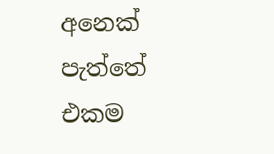අනෙක් පැත්තේ එකම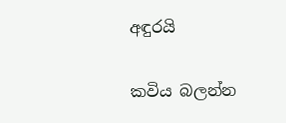අඳුරයි

කවිය බලන්න